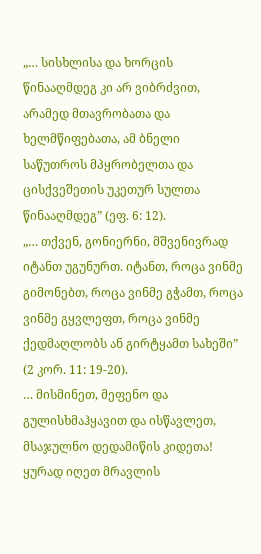„… სისხლისა და ხორცის წინააღმდეგ კი არ ვიბრძვით, არამედ მთავრობათა და ხელმწიფებათა, ამ ბნელი საწუთროს მპყრობელთა და ცისქვეშეთის უკეთურ სულთა წინააღმდეგ” (ეფ. 6: 12).
„… თქვენ, გონიერნი, მშვენივრად იტანთ უგუნურთ. იტანთ, როცა ვინმე გიმონებთ, როცა ვინმე გჭამთ, როცა ვინმე გყვლეფთ, როცა ვინმე ქედმაღლობს ან გირტყამთ სახეში” (2 კორ. 11: 19-20).
… მისმინეთ, მეფენო და გულისხმაჰყავით და ისწავლეთ, მსაჯულნო დედამიწის კიდეთა! ყურად იღეთ მრავლის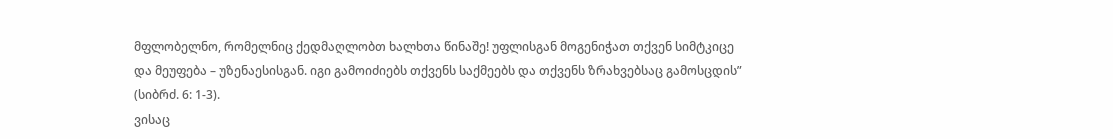მფლობელნო, რომელნიც ქედმაღლობთ ხალხთა წინაშე! უფლისგან მოგენიჭათ თქვენ სიმტკიცე და მეუფება – უზენაესისგან. იგი გამოიძიებს თქვენს საქმეებს და თქვენს ზრახვებსაც გამოსცდის” (სიბრძ. 6: 1-3).
ვისაც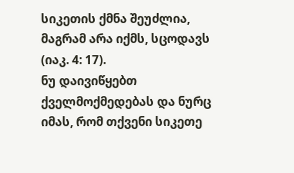სიკეთის ქმნა შეუძლია, მაგრამ არა იქმს, სცოდავს (იაკ. 4: 17).
ნუ დაივიწყებთ ქველმოქმედებას და ნურც იმას, რომ თქვენი სიკეთე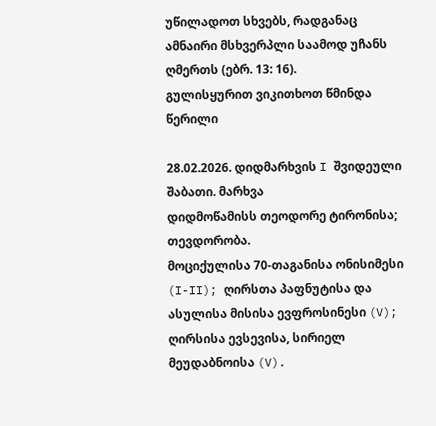უწილადოთ სხვებს, რადგანაც ამნაირი მსხვერპლი საამოდ უჩანს ღმერთს (ებრ. 13: 16).
გულისყურით ვიკითხოთ წმინდა წერილი

28.02.2026. დიდმარხვის I შვიდეული
შაბათი. მარხვა
დიდმოწამისს თეოდორე ტირონისა; თევდორობა.
მოციქულისა 70-თაგანისა ონისიმესი (I-II); ღირსთა პაფნუტისა და ასულისა მისისა ევფროსინესი (V); ღირსისა ევსევისა, სირიელ მეუდაბნოისა (V).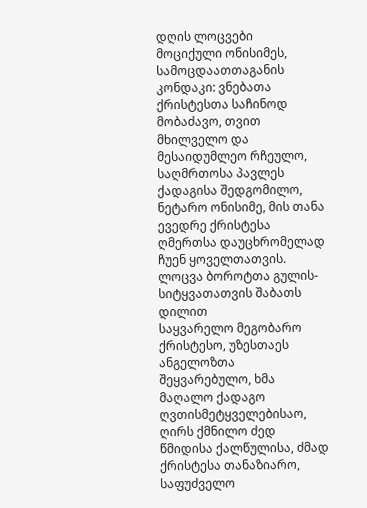დღის ლოცვები
მოციქული ონისიმეს, სამოცდაათთაგანის
კონდაკი: ვნებათა ქრისტესთა საჩინოდ მობაძავო, თვით მხილველო და მესაიდუმლეო რჩეულო, საღმრთოსა პავლეს ქადაგისა შედგომილო, ნეტარო ონისიმე, მის თანა ევედრე ქრისტესა ღმერთსა დაუცხრომელად ჩუენ ყოველთათვის.
ლოცვა ბოროტთა გულის-სიტყვათათვის შაბათს დილით
საყვარელო მეგობარო ქრისტესო, უზესთაეს ანგელოზთა შეყვარებულო, ხმა მაღალო ქადაგო ღვთისმეტყველებისაო, ღირს ქმნილო ძედ წმიდისა ქალწულისა, ძმად ქრისტესა თანაზიარო, საფუძველო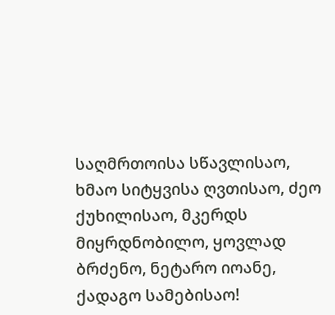საღმრთოისა სწავლისაო, ხმაო სიტყვისა ღვთისაო, ძეო ქუხილისაო, მკერდს მიყრდნობილო, ყოვლად ბრძენო, ნეტარო იოანე, ქადაგო სამებისაო!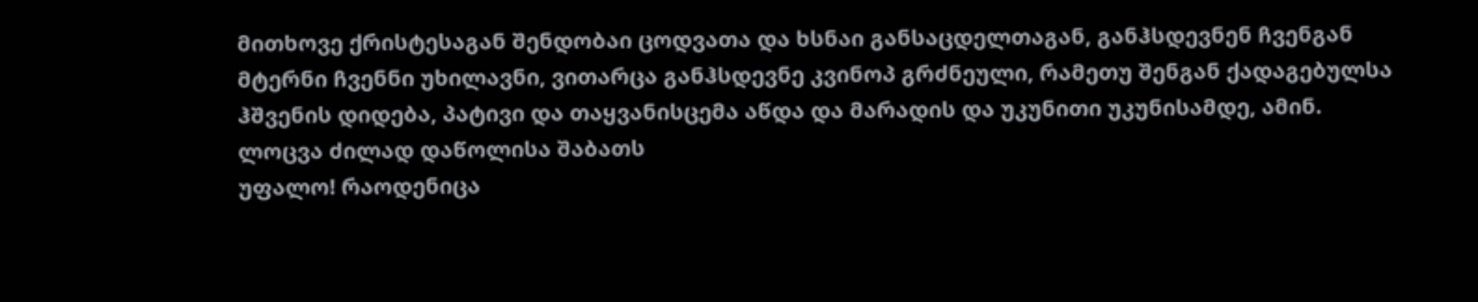მითხოვე ქრისტესაგან შენდობაი ცოდვათა და ხსნაი განსაცდელთაგან, განჰსდევნენ ჩვენგან მტერნი ჩვენნი უხილავნი, ვითარცა განჰსდევნე კვინოპ გრძნეული, რამეთუ შენგან ქადაგებულსა ჰშვენის დიდება, პატივი და თაყვანისცემა აწდა და მარადის და უკუნითი უკუნისამდე, ამინ.
ლოცვა ძილად დაწოლისა შაბათს
უფალო! რაოდენიცა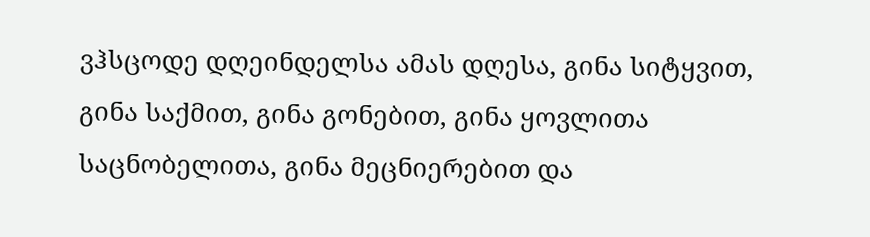ვჰსცოდე დღეინდელსა ამას დღესა, გინა სიტყვით, გინა საქმით, გინა გონებით, გინა ყოვლითა საცნობელითა, გინა მეცნიერებით და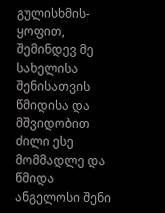გულისხმის-ყოფით, შემინდევ მე სახელისა შენისათვის წმიდისა და მშვიდობით ძილი ესე მომმადლე და წმიდა ანგელოსი შენი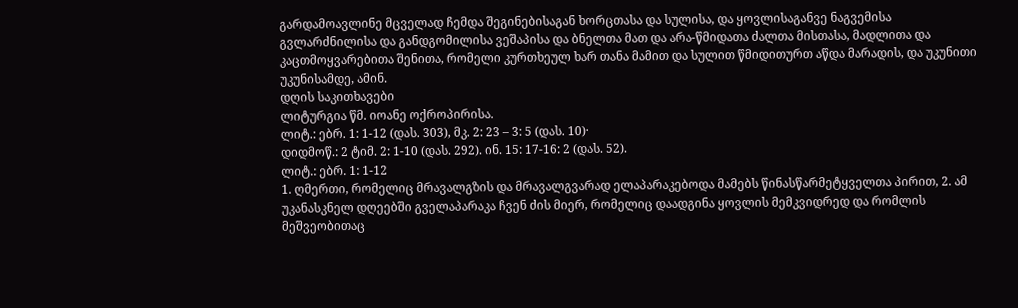გარდამოავლინე მცველად ჩემდა შეგინებისაგან ხორცთასა და სულისა, და ყოვლისაგანვე ნაგვემისა გვლარძნილისა და განდგომილისა ვეშაპისა და ბნელთა მათ და არა-წმიდათა ძალთა მისთასა, მადლითა და კაცთმოყვარებითა შენითა, რომელი კურთხეულ ხარ თანა მამით და სულით წმიდითურთ აწდა მარადის, და უკუნითი უკუნისამდე, ამინ.
დღის საკითხავები
ლიტურგია წმ. იოანე ოქროპირისა.
ლიტ.: ებრ. 1: 1-12 (დას. 303), მკ. 2: 23 – 3: 5 (დას. 10)·
დიდმოწ.: 2 ტიმ. 2: 1-10 (დას. 292). ინ. 15: 17-16: 2 (დას. 52).
ლიტ.: ებრ. 1: 1-12
1. ღმერთი, რომელიც მრავალგზის და მრავალგვარად ელაპარაკებოდა მამებს წინასწარმეტყველთა პირით, 2. ამ უკანასკნელ დღეებში გველაპარაკა ჩვენ ძის მიერ, რომელიც დაადგინა ყოვლის მემკვიდრედ და რომლის მეშვეობითაც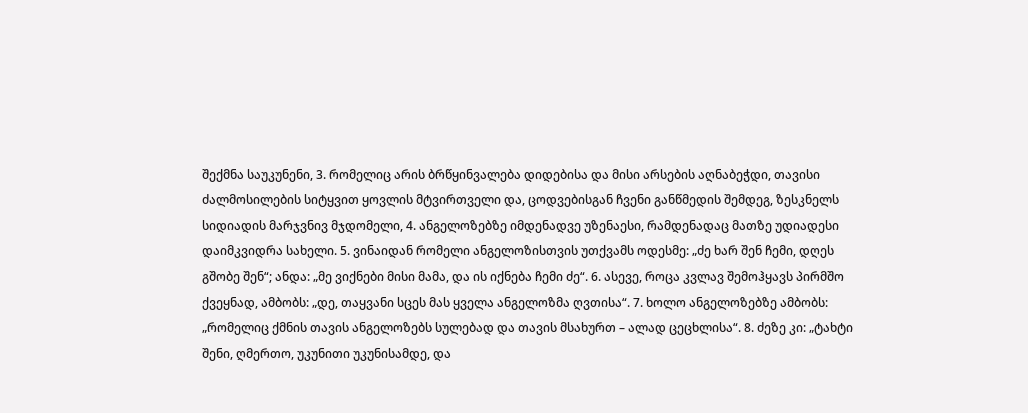შექმნა საუკუნენი, 3. რომელიც არის ბრწყინვალება დიდებისა და მისი არსების აღნაბეჭდი, თავისი ძალმოსილების სიტყვით ყოვლის მტვირთველი და, ცოდვებისგან ჩვენი განწმედის შემდეგ, ზესკნელს სიდიადის მარჯვნივ მჯდომელი, 4. ანგელოზებზე იმდენადვე უზენაესი, რამდენადაც მათზე უდიადესი დაიმკვიდრა სახელი. 5. ვინაიდან რომელი ანგელოზისთვის უთქვამს ოდესმე: „ძე ხარ შენ ჩემი, დღეს გშობე შენ“; ანდა: „მე ვიქნები მისი მამა, და ის იქნება ჩემი ძე“. 6. ასევე, როცა კვლავ შემოჰყავს პირმშო ქვეყნად, ამბობს: „დე, თაყვანი სცეს მას ყველა ანგელოზმა ღვთისა“. 7. ხოლო ანგელოზებზე ამბობს: „რომელიც ქმნის თავის ანგელოზებს სულებად და თავის მსახურთ – ალად ცეცხლისა“. 8. ძეზე კი: „ტახტი შენი, ღმერთო, უკუნითი უკუნისამდე, და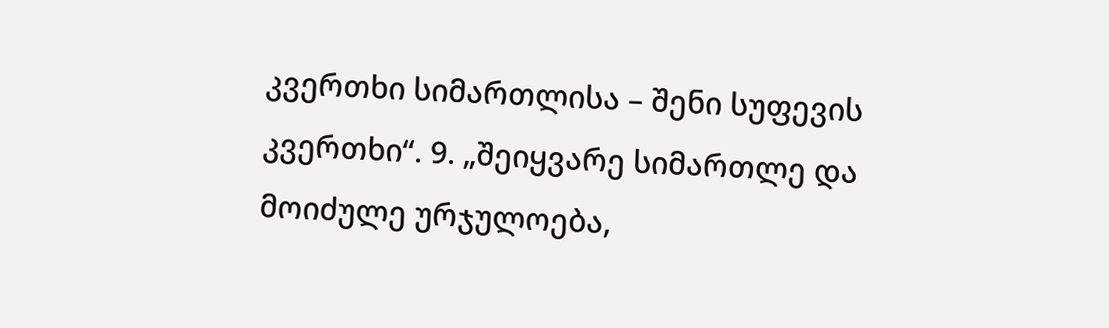კვერთხი სიმართლისა – შენი სუფევის კვერთხი“. 9. „შეიყვარე სიმართლე და მოიძულე ურჯულოება,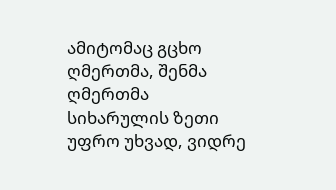ამიტომაც გცხო ღმერთმა, შენმა ღმერთმა სიხარულის ზეთი უფრო უხვად, ვიდრე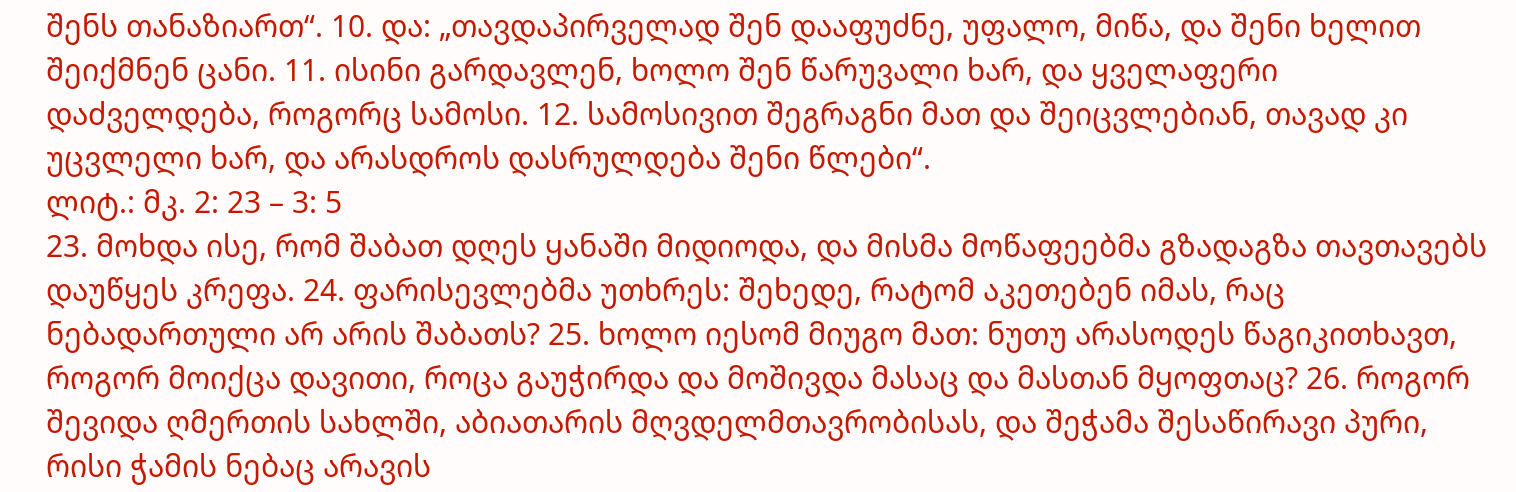შენს თანაზიართ“. 10. და: „თავდაპირველად შენ დააფუძნე, უფალო, მიწა, და შენი ხელით შეიქმნენ ცანი. 11. ისინი გარდავლენ, ხოლო შენ წარუვალი ხარ, და ყველაფერი დაძველდება, როგორც სამოსი. 12. სამოსივით შეგრაგნი მათ და შეიცვლებიან, თავად კი უცვლელი ხარ, და არასდროს დასრულდება შენი წლები“.
ლიტ.: მკ. 2: 23 – 3: 5
23. მოხდა ისე, რომ შაბათ დღეს ყანაში მიდიოდა, და მისმა მოწაფეებმა გზადაგზა თავთავებს დაუწყეს კრეფა. 24. ფარისევლებმა უთხრეს: შეხედე, რატომ აკეთებენ იმას, რაც ნებადართული არ არის შაბათს? 25. ხოლო იესომ მიუგო მათ: ნუთუ არასოდეს წაგიკითხავთ, როგორ მოიქცა დავითი, როცა გაუჭირდა და მოშივდა მასაც და მასთან მყოფთაც? 26. როგორ შევიდა ღმერთის სახლში, აბიათარის მღვდელმთავრობისას, და შეჭამა შესაწირავი პური, რისი ჭამის ნებაც არავის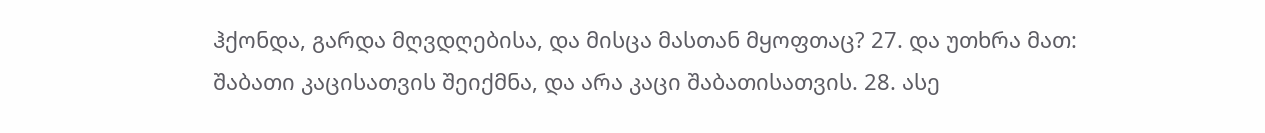ჰქონდა, გარდა მღვდღებისა, და მისცა მასთან მყოფთაც? 27. და უთხრა მათ: შაბათი კაცისათვის შეიქმნა, და არა კაცი შაბათისათვის. 28. ასე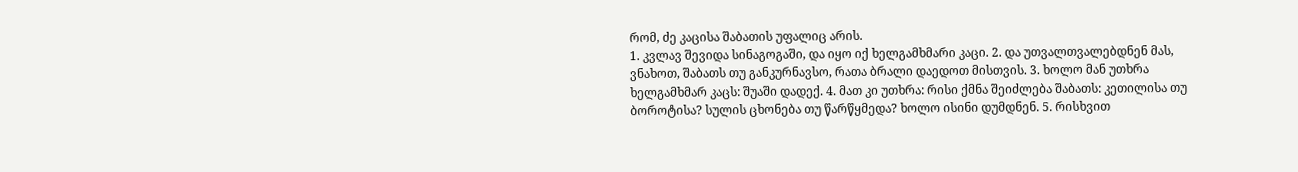რომ, ძე კაცისა შაბათის უფალიც არის.
1. კვლავ შევიდა სინაგოგაში, და იყო იქ ხელგამხმარი კაცი. 2. და უთვალთვალებდნენ მას, ვნახოთ, შაბათს თუ განკურნავსო, რათა ბრალი დაედოთ მისთვის. 3. ხოლო მან უთხრა ხელგამხმარ კაცს: შუაში დადექ. 4. მათ კი უთხრა: რისი ქმნა შეიძლება შაბათს: კეთილისა თუ ბოროტისა? სულის ცხონება თუ წარწყმედა? ხოლო ისინი დუმდნენ. 5. რისხვით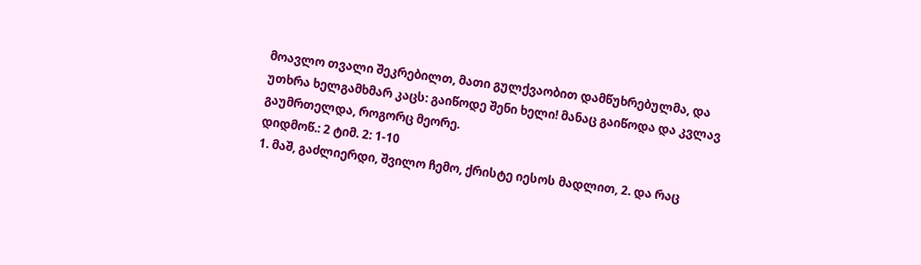მოავლო თვალი შეკრებილთ, მათი გულქვაობით დამწუხრებულმა, და უთხრა ხელგამხმარ კაცს: გაიწოდე შენი ხელი! მანაც გაიწოდა და კვლავ გაუმრთელდა, როგორც მეორე.
დიდმოწ.: 2 ტიმ. 2: 1-10
1. მაშ, გაძლიერდი, შვილო ჩემო, ქრისტე იესოს მადლით, 2. და რაც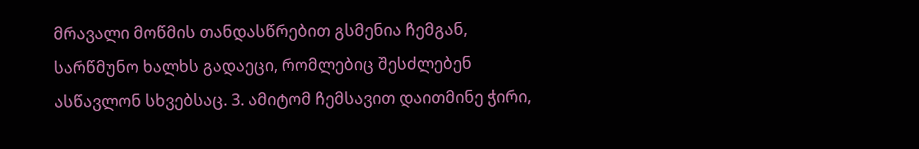მრავალი მოწმის თანდასწრებით გსმენია ჩემგან, სარწმუნო ხალხს გადაეცი, რომლებიც შესძლებენ ასწავლონ სხვებსაც. 3. ამიტომ ჩემსავით დაითმინე ჭირი,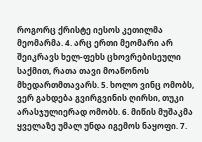როგორც ქრისტე იესოს კეთილმა მეომარმა. 4. არც ერთი მეომარი არ შეიკრავს ხელ-ფეხს ცხოვრებისეული საქმით, რათა თავი მოაწონოს მხედართმთავარს. 5. ხოლო ვინც ომობს, ვერ გახდება გვირგვინის ღირსი, თუკი არასჯულიერად ომობს. 6. მიწის მუშაკმა ყველაზე უმალ უნდა იგემოს ნაყოფი. 7.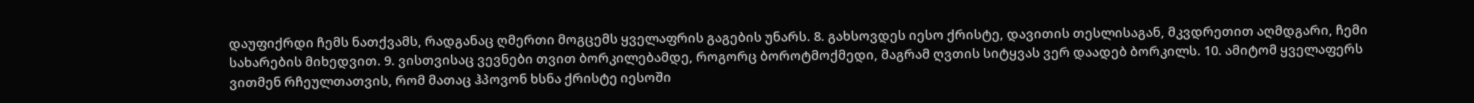დაუფიქრდი ჩემს ნათქვამს, რადგანაც ღმერთი მოგცემს ყველაფრის გაგების უნარს. 8. გახსოვდეს იესო ქრისტე, დავითის თესლისაგან, მკვდრეთით აღმდგარი, ჩემი სახარების მიხედვით. 9. ვისთვისაც ვევნები თვით ბორკილებამდე, როგორც ბოროტმოქმედი, მაგრამ ღვთის სიტყვას ვერ დაადებ ბორკილს. 10. ამიტომ ყველაფერს ვითმენ რჩეულთათვის, რომ მათაც ჰპოვონ ხსნა ქრისტე იესოში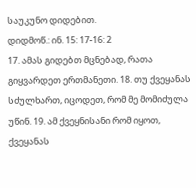საუკუნო დიდებით.
დიდმოწ.: ინ. 15: 17-16: 2
17. ამას გიდებთ მცნებად, რათა გიყვარდეთ ერთმანეთი. 18. თუ ქვეყანას სძულხართ, იცოდეთ, რომ მე მომიძულა უწინ. 19. ამ ქვეყნისანი რომ იყოთ, ქვეყანას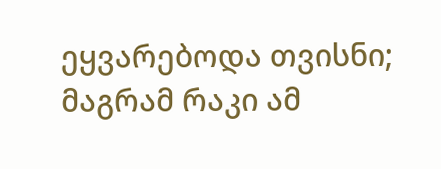ეყვარებოდა თვისნი; მაგრამ რაკი ამ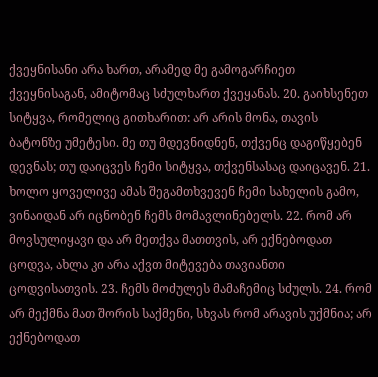ქვეყნისანი არა ხართ, არამედ მე გამოგარჩიეთ ქვეყნისაგან, ამიტომაც სძულხართ ქვეყანას. 20. გაიხსენეთ სიტყვა, რომელიც გითხარით: არ არის მონა, თავის ბატონზე უმეტესი. მე თუ მდევნიდნენ, თქვენც დაგიწყებენ დევნას; თუ დაიცვეს ჩემი სიტყვა, თქვენსასაც დაიცავენ. 21. ხოლო ყოველივე ამას შეგამთხვევენ ჩემი სახელის გამო, ვინაიდან არ იცნობენ ჩემს მომავლინებელს. 22. რომ არ მოვსულიყავი და არ მეთქვა მათთვის, არ ექნებოდათ ცოდვა, ახლა კი არა აქვთ მიტევება თავიანთი ცოდვისათვის. 23. ჩემს მოძულეს მამაჩემიც სძულს. 24. რომ არ მექმნა მათ შორის საქმენი, სხვას რომ არავის უქმნია; არ ექნებოდათ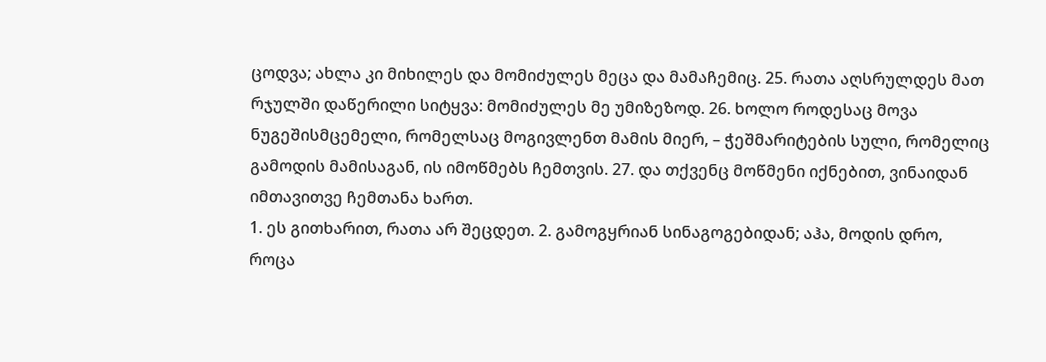ცოდვა; ახლა კი მიხილეს და მომიძულეს მეცა და მამაჩემიც. 25. რათა აღსრულდეს მათ რჯულში დაწერილი სიტყვა: მომიძულეს მე უმიზეზოდ. 26. ხოლო როდესაც მოვა ნუგეშისმცემელი, რომელსაც მოგივლენთ მამის მიერ, – ჭეშმარიტების სული, რომელიც გამოდის მამისაგან, ის იმოწმებს ჩემთვის. 27. და თქვენც მოწმენი იქნებით, ვინაიდან იმთავითვე ჩემთანა ხართ.
1. ეს გითხარით, რათა არ შეცდეთ. 2. გამოგყრიან სინაგოგებიდან; აჰა, მოდის დრო, როცა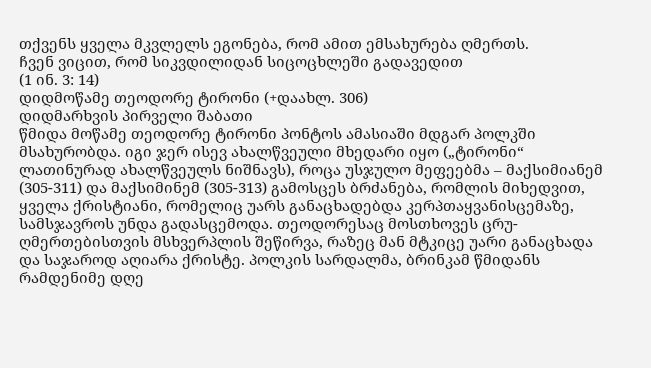თქვენს ყველა მკვლელს ეგონება, რომ ამით ემსახურება ღმერთს.
ჩვენ ვიცით, რომ სიკვდილიდან სიცოცხლეში გადავედით
(1 ინ. 3: 14)
დიდმოწამე თეოდორე ტირონი (+დაახლ. 306)
დიდმარხვის პირველი შაბათი
წმიდა მოწამე თეოდორე ტირონი პონტოს ამასიაში მდგარ პოლკში მსახურობდა. იგი ჯერ ისევ ახალწვეული მხედარი იყო („ტირონი“ ლათინურად ახალწვეულს ნიშნავს), როცა უსჯულო მეფეებმა – მაქსიმიანემ (305-311) და მაქსიმინემ (305-313) გამოსცეს ბრძანება, რომლის მიხედვით, ყველა ქრისტიანი, რომელიც უარს განაცხადებდა კერპთაყვანისცემაზე, სამსჯავროს უნდა გადასცემოდა. თეოდორესაც მოსთხოვეს ცრუ-ღმერთებისთვის მსხვერპლის შეწირვა, რაზეც მან მტკიცე უარი განაცხადა და საჯაროდ აღიარა ქრისტე. პოლკის სარდალმა, ბრინკამ წმიდანს რამდენიმე დღე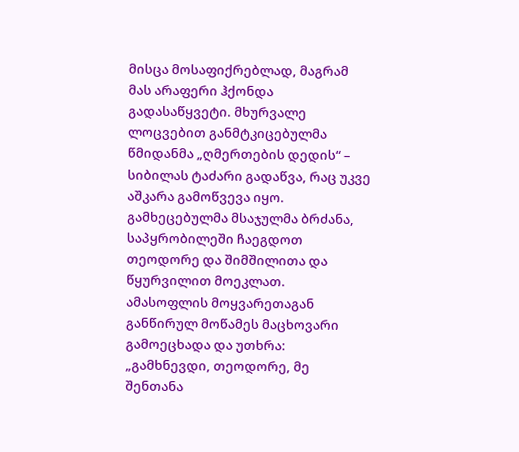მისცა მოსაფიქრებლად, მაგრამ მას არაფერი ჰქონდა გადასაწყვეტი. მხურვალე ლოცვებით განმტკიცებულმა წმიდანმა „ღმერთების დედის“ – სიბილას ტაძარი გადაწვა, რაც უკვე აშკარა გამოწვევა იყო. გამხეცებულმა მსაჯულმა ბრძანა, საპყრობილეში ჩაეგდოთ თეოდორე და შიმშილითა და წყურვილით მოეკლათ.
ამასოფლის მოყვარეთაგან განწირულ მოწამეს მაცხოვარი გამოეცხადა და უთხრა: „გამხნევდი, თეოდორე, მე შენთანა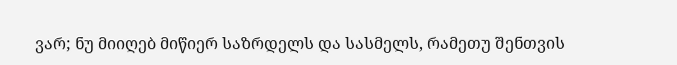ვარ; ნუ მიიღებ მიწიერ საზრდელს და სასმელს, რამეთუ შენთვის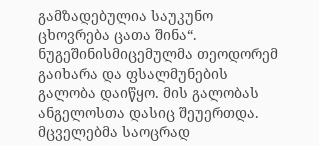გამზადებულია საუკუნო ცხოვრება ცათა შინა“. ნუგეშინისმიცემულმა თეოდორემ გაიხარა და ფსალმუნების გალობა დაიწყო. მის გალობას ანგელოსთა დასიც შეუერთდა. მცველებმა საოცრად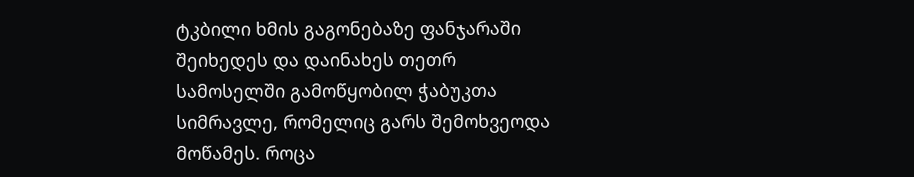ტკბილი ხმის გაგონებაზე ფანჯარაში შეიხედეს და დაინახეს თეთრ სამოსელში გამოწყობილ ჭაბუკთა სიმრავლე, რომელიც გარს შემოხვეოდა მოწამეს. როცა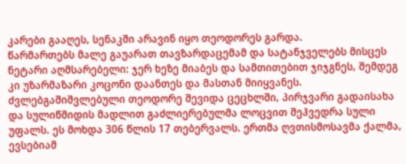კარები გააღეს, სენაკში არავინ იყო თეოდორეს გარდა.
წარმართებს მალე გაუარათ თავზარდაცემამ და სატანჯველებს მისცეს ნეტარი აღმსარებელი: ჯერ ხეზე მიაბეს და სამთითებით ჯიჯგნეს, შემდეგ კი უზარმაზარი კოცონი დაანთეს და მასთან მიიყვანეს. ძვლებგაშიშვლებული თეოდორე შევიდა ცეცხლში, პირჯვარი გადაისახა და სულიწმიდის მადლით გაძლიერებულმა ლოცვით შეჰვედრა სული უფალს. ეს მოხდა 306 წლის 17 თებერვალს. ერთმა ღვთისმოსავმა ქალმა, ევსებიამ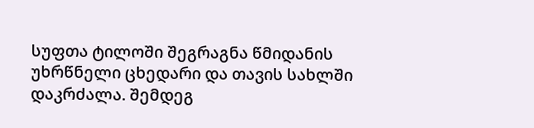სუფთა ტილოში შეგრაგნა წმიდანის უხრწნელი ცხედარი და თავის სახლში დაკრძალა. შემდეგ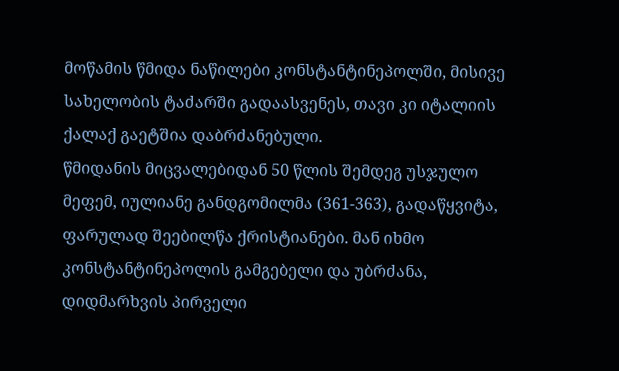მოწამის წმიდა ნაწილები კონსტანტინეპოლში, მისივე სახელობის ტაძარში გადაასვენეს, თავი კი იტალიის ქალაქ გაეტშია დაბრძანებული.
წმიდანის მიცვალებიდან 50 წლის შემდეგ უსჯულო მეფემ, იულიანე განდგომილმა (361-363), გადაწყვიტა, ფარულად შეებილწა ქრისტიანები. მან იხმო კონსტანტინეპოლის გამგებელი და უბრძანა, დიდმარხვის პირველი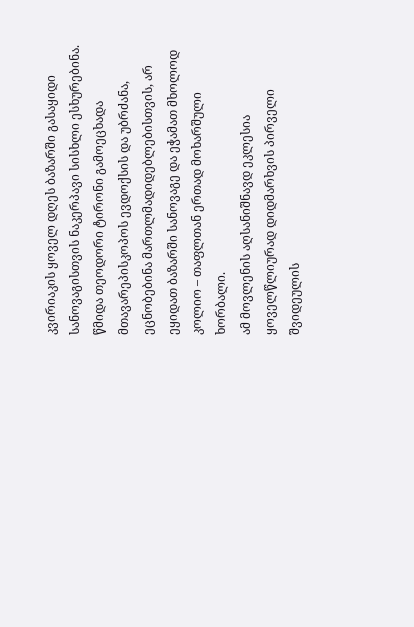კვირიაკის ყოველ დღეს ბაზარში გასაყიდი სანოვაგისთვის ნაკერპავი სისხლი ესხურებინა. წმიდა თეოდორი ტირონი გამოეცხადა მთავარეპისკოპოს ევდოქსის და უბრძანა, ეცნობებინა მართლმადიდებლებისთვის, არ ეყიდათ ბაზარში სანოვაგე და ეჭამათ მხოლოდ კოლიო – თაფლთან ერთად მოხარშული ხორბალი.
ამ მოვლენის აღსანიშნავდ ეკლესია ყოველწლიურად დიდმარხვის პირველი შვიდეულის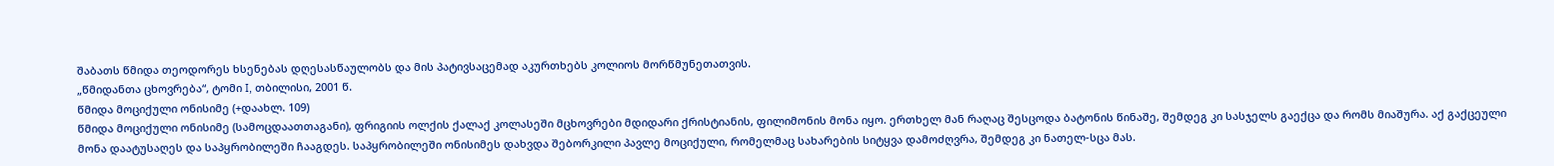შაბათს წმიდა თეოდორეს ხსენებას დღესასწაულობს და მის პატივსაცემად აკურთხებს კოლიოს მორწმუნეთათვის.
„წმიდანთა ცხოვრება“, ტომი I, თბილისი, 2001 წ.
წმიდა მოციქული ონისიმე (+დაახლ. 109)
წმიდა მოციქული ონისიმე (სამოცდაათთაგანი), ფრიგიის ოლქის ქალაქ კოლასეში მცხოვრები მდიდარი ქრისტიანის, ფილიმონის მონა იყო. ერთხელ მან რაღაც შესცოდა ბატონის წინაშე, შემდეგ კი სასჯელს გაექცა და რომს მიაშურა. აქ გაქცეული მონა დაატუსაღეს და საპყრობილეში ჩააგდეს. საპყრობილეში ონისიმეს დახვდა შებორკილი პავლე მოციქული, რომელმაც სახარების სიტყვა დამოძღვრა, შემდეგ კი ნათელ-სცა მას.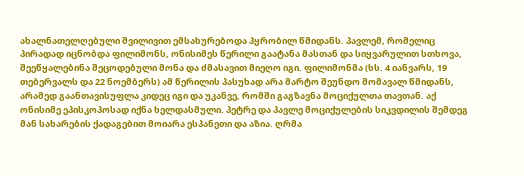ახალნათელღებული შვილივით ემსახურებოდა პყრობილ წმიდანს. პავლემ, რომელიც პირადად იცნობდა ფილიმონს, ონისიმეს წერილი გაატანა მასთან და სიყვარულით სთხოვა, შეეწყალებინა შეცოდებული მონა და ძმასავით მიეღო იგი. ფილიმონმა (ხს. 4 იანვარს, 19 თებერვალს და 22 ნოემბერს) ამ წერილის პასუხად არა მარტო შეუნდო მომავალ წმიდანს, არამედ გაანთავისუფლა კიდეც იგი და უკანვე, რომში გაგზავნა მოციქულთა თავთან. აქ ონისიმე ეპისკოპოსად იქნა ხელდასმული. პეტრე და პავლე მოციქულების სიკვდილის შემდეგ მან სახარების ქადაგებით მოიარა ესპანეთი და აზია. ღრმა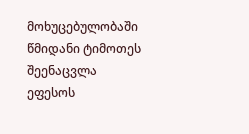მოხუცებულობაში წმიდანი ტიმოთეს შეენაცვლა ეფესოს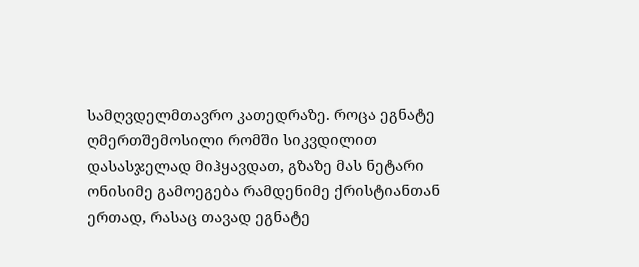სამღვდელმთავრო კათედრაზე. როცა ეგნატე ღმერთშემოსილი რომში სიკვდილით დასასჯელად მიჰყავდათ, გზაზე მას ნეტარი ონისიმე გამოეგება რამდენიმე ქრისტიანთან ერთად, რასაც თავად ეგნატე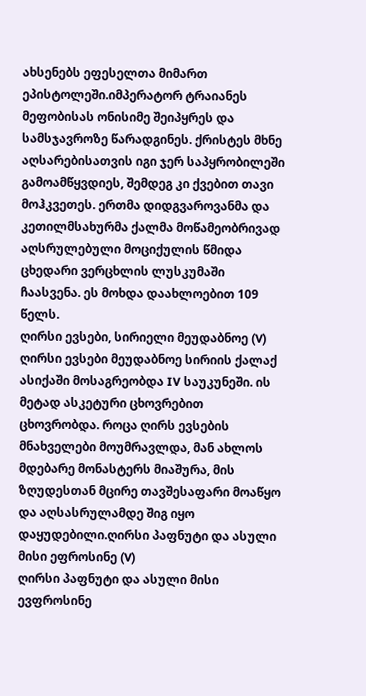ახსენებს ეფესელთა მიმართ ეპისტოლეში.იმპერატორ ტრაიანეს მეფობისას ონისიმე შეიპყრეს და სამსჯავროზე წარადგინეს. ქრისტეს მხნე აღსარებისათვის იგი ჯერ საპყრობილეში გამოამწყვდიეს, შემდეგ კი ქვებით თავი მოჰკვეთეს. ერთმა დიდგვაროვანმა და კეთილმსახურმა ქალმა მოწამეობრივად აღსრულებული მოციქულის წმიდა ცხედარი ვერცხლის ლუსკუმაში ჩაასვენა. ეს მოხდა დაახლოებით 109 წელს.
ღირსი ევსები, სირიელი მეუდაბნოე (V)
ღირსი ევსები მეუდაბნოე სირიის ქალაქ ასიქაში მოსაგრეობდა IV საუკუნეში. ის მეტად ასკეტური ცხოვრებით ცხოვრობდა. როცა ღირს ევსების მნახველები მოუმრავლდა, მან ახლოს მდებარე მონასტერს მიაშურა, მის ზღუდესთან მცირე თავშესაფარი მოაწყო და აღსასრულამდე შიგ იყო დაყუდებილი.ღირსი პაფნუტი და ასული მისი ეფროსინე (V)
ღირსი პაფნუტი და ასული მისი ევფროსინე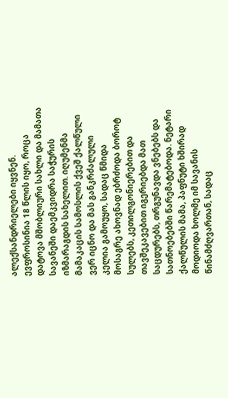ალექსანდრიელები იყვნენ. ევფროსინია 18 წლის იყო, როცა დატოვა მშობლიური სახლი და მამათა სავანეში დაემკვიდრა საჭურის იზმარაგდის სახელით. იღუმენმა მამაკაცის სამოსლის ქვეშ ქალწული ვერ იცნო და მას განკრძალული კელია გამოუყო, სადაც წმიდა მოსაგრე ახოვნად ებრძოდა ბოროტ სულებს, კეთილგონიერებით და თავშეკავებით იგერიებდა მათ საცდურებს, თრგუნავდა ვნებებს და სათნოებებში წარემატებოდა. ნეტარი ქალწულის მამა, პაფნუტი ხშირად მოდიოდა ხოლმე იმ სავანის წინამძღვართან, სადაც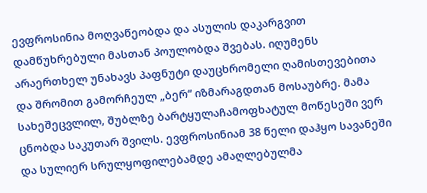ევფროსინია მოღვაწეობდა და ასულის დაკარგვით დამწუხრებული მასთან პოულობდა შვებას. იღუმენს არაერთხელ უნახავს პაფნუტი დაუცხრომელი ღამისთევებითა და შრომით გამორჩეულ „ბერ“ იზმარაგდთან მოსაუბრე. მამა სახეშეცვლილ, შუბლზე ბარტყულაჩამოფხატულ მოწესეში ვერ ცნობდა საკუთარ შვილს. ევფროსინიამ 38 წელი დაჰყო სავანეში და სულიერ სრულყოფილებამდე ამაღლებულმა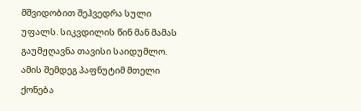მშვიდობით შეჰვედრა სული უფალს. სიკვდილის წინ მან მამას გაუმჟღავნა თავისი საიდუმლო. ამის შემდეგ პაფნუტიმ მთელი ქონება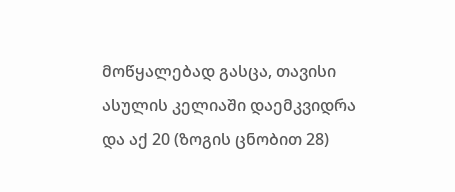მოწყალებად გასცა, თავისი ასულის კელიაში დაემკვიდრა და აქ 20 (ზოგის ცნობით 28)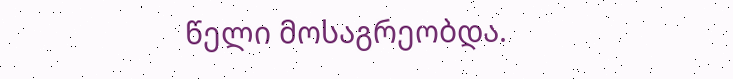წელი მოსაგრეობდა.